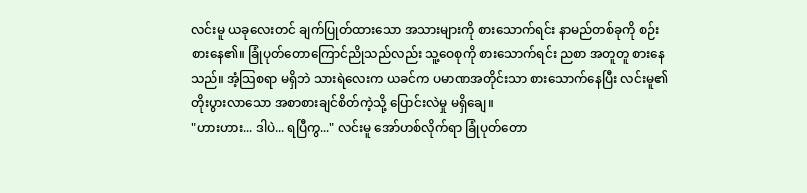လင်းမူ ယခုလေးတင် ချက်ပြုတ်ထားသော အသားများကို စားသောက်ရင်း နာမည်တစ်ခုကို စဉ်းစားနေ၏။ ခြုံပုတ်တောကြောင်ညိုသည်လည်း သူ့ဝေစုကို စားသောက်ရင်း ညစာ အတူတူ စားနေသည်။ အံ့သြစရာ မရှိဘဲ သားရဲလေးက ယခင်က ပမာဏအတိုင်းသာ စားသောက်နေပြီး လင်းမူ၏ တိုးပွားလာသော အစာစားချင်စိတ်ကဲ့သို့ ပြောင်းလဲမှု မရှိချေ။
"ဟားဟား... ဒါပဲ... ရပြီကွ..." လင်းမူ အော်ဟစ်လိုက်ရာ ခြုံပုတ်တော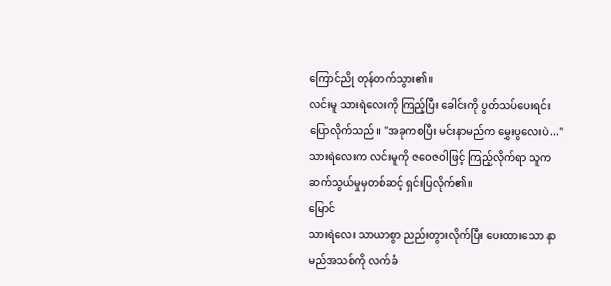ကြောင်ညို တုန်တက်သွား၏။
လင်းမူ သားရဲလေးကို ကြည့်ပြီး ခေါင်းကို ပွတ်သပ်ပေးရင်း ပြောလိုက်သည်။ "အခုကစပြီး မင်းနာမည်က မွှေးပွလေးပဲ..."
သားရဲလေးက လင်းမူကို ဇဝေဇဝါဖြင့် ကြည့်လိုက်ရာ သူက ဆက်သွယ်မှုမှတစ်ဆင့် ရှင်းပြလိုက်၏။
မြောင်
သားရဲလေး သာယာစွာ ညည်းတွားလိုက်ပြီး ပေးထားသော နာမည်အသစ်ကို လက်ခံ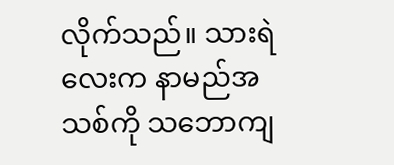လိုက်သည်။ သားရဲလေးက နာမည်အသစ်ကို သဘောကျ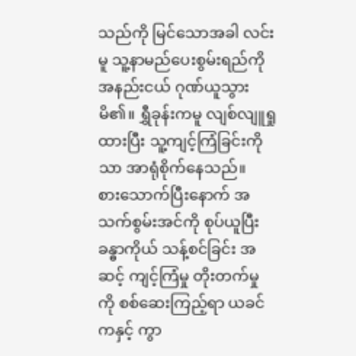သည်ကို မြင်သောအခါ လင်းမူ သူ့နာမည်ပေးစွမ်းရည်ကို အနည်းငယ် ဂုဏ်ယူသွားမိ၏။ ရွှီခုန်းကမူ လျစ်လျူရှုထားပြီး သူ့ကျင့်ကြံခြင်းကိုသာ အာရုံစိုက်နေသည်။
စားသောက်ပြီးနောက် အသက်စွမ်းအင်ကို စုပ်ယူပြီး ခန္ဓာကိုယ် သန့်စင်ခြင်း အဆင့် ကျင့်ကြံမှု တိုးတက်မှုကို စစ်ဆေးကြည့်ရာ ယခင်ကနှင့် ကွာ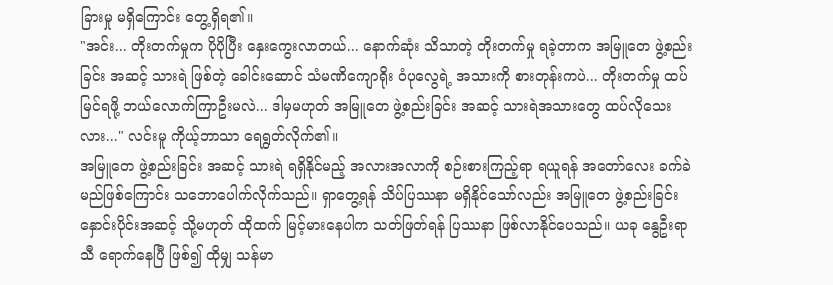ခြားမှု မရှိကြောင်း တွေ့ရှိရ၏။
"အင်း... တိုးတက်မှုက ပိုပိုပြီး နှေးကွေးလာတယ်... နောက်ဆုံး သိသာတဲ့ တိုးတက်မှု ရခဲ့တာက အမြူတေ ဖွဲ့စည်းခြင်း အဆင့် သားရဲ ဖြစ်တဲ့ ခေါင်းဆောင် သံမဏိကျောရိုး ဝံပုလွေရဲ့ အသားကို စားတုန်းကပဲ... တိုးတက်မှု ထပ်မြင်ရဖို့ ဘယ်လောက်ကြာဦးမလဲ... ဒါမှမဟုတ် အမြူတေ ဖွဲ့စည်းခြင်း အဆင့် သားရဲအသားတွေ ထပ်လိုသေးလား..." လင်းမူ ကိုယ့်ဘာသာ ရေရွတ်လိုက်၏။
အမြူတေ ဖွဲ့စည်းခြင်း အဆင့် သားရဲ ရရှိနိုင်မည့် အလားအလာကို စဉ်းစားကြည့်ရာ ရယူရန် အတော်လေး ခက်ခဲမည်ဖြစ်ကြောင်း သဘောပေါက်လိုက်သည်။ ရှာတွေ့ရန် သိပ်ပြဿနာ မရှိနိုင်သော်လည်း အမြူတေ ဖွဲ့စည်းခြင်း နှောင်းပိုင်းအဆင့် သို့မဟုတ် ထိုထက် မြင့်မားနေပါက သတ်ဖြတ်ရန် ပြဿနာ ဖြစ်လာနိုင်ပေသည်။ ယခု နွေဦးရာသီ ရောက်နေပြီ ဖြစ်၍ ထိုမျှ သန်မာ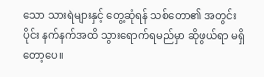သော သားရဲများနှင့် တွေ့ဆုံရန် သစ်တော၏ အတွင်းပိုင်း နက်နက်အထိ သွားရောက်ရမည်မှာ ဆိုဖွယ်ရာ မရှိတော့ပေ။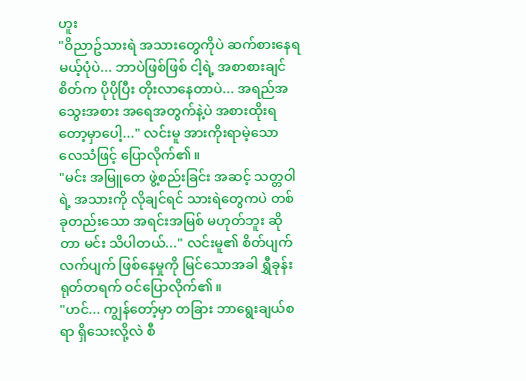ဟူး
"ဝိညာဥ်သားရဲ အသားတွေကိုပဲ ဆက်စားနေရမယ့်ပုံပဲ... ဘာပဲဖြစ်ဖြစ် ငါ့ရဲ့ အစာစားချင်စိတ်က ပိုပိုပြီး တိုးလာနေတာပဲ... အရည်အသွေးအစား အရေအတွက်နဲ့ပဲ အစားထိုးရတော့မှာပေါ့..." လင်းမူ အားကိုးရာမဲ့သော လေသံဖြင့် ပြောလိုက်၏။
"မင်း အမြူတေ ဖွဲ့စည်းခြင်း အဆင့် သတ္တဝါရဲ့ အသားကို လိုချင်ရင် သားရဲတွေကပဲ တစ်ခုတည်းသော အရင်းအမြစ် မဟုတ်ဘူး ဆိုတာ မင်း သိပါတယ်..." လင်းမူ၏ စိတ်ပျက်လက်ပျက် ဖြစ်နေမှုကို မြင်သောအခါ ရွှီခုန်း ရုတ်တရက် ဝင်ပြောလိုက်၏။
"ဟင်... ကျွန်တော့်မှာ တခြား ဘာရွေးချယ်စရာ ရှိသေးလို့လဲ စီ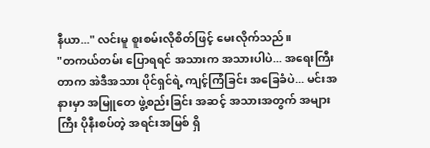နီယာ..." လင်းမူ စူးစမ်းလိုစိတ်ဖြင့် မေးလိုက်သည်။
"တကယ်တမ်း ပြောရရင် အသားက အသားပါပဲ... အရေးကြီးတာက အဲဒီအသား ပိုင်ရှင်ရဲ့ ကျင့်ကြံခြင်း အခြေခံပဲ... မင်းအနားမှာ အမြူတေ ဖွဲ့စည်းခြင်း အဆင့် အသားအတွက် အများကြီး ပိုနီးစပ်တဲ့ အရင်းအမြစ် ရှိ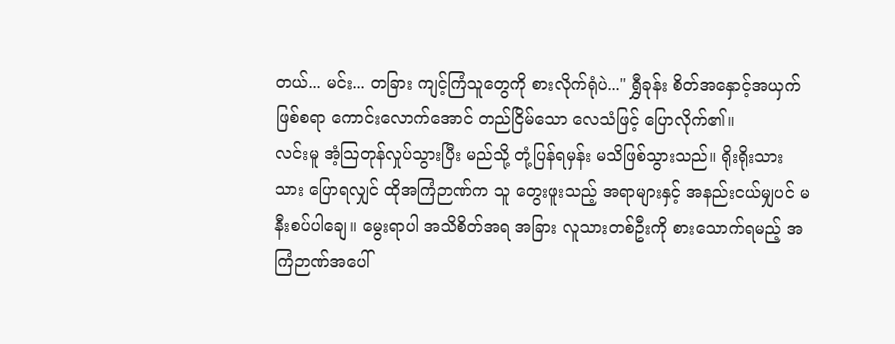တယ်... မင်း... တခြား ကျင့်ကြံသူတွေကို စားလိုက်ရုံပဲ..." ရွှီခုန်း စိတ်အနှောင့်အယှက် ဖြစ်စရာ ကောင်းလောက်အောင် တည်ငြိမ်သော လေသံဖြင့် ပြောလိုက်၏။
လင်းမူ အံ့သြတုန်လှုပ်သွားပြီး မည်သို့ တုံ့ပြန်ရမှန်း မသိဖြစ်သွားသည်။ ရိုးရိုးသားသား ပြောရလျှင် ထိုအကြံဉာဏ်က သူ တွေးဖူးသည့် အရာများနှင့် အနည်းငယ်မျှပင် မနီးစပ်ပါချေ။ မွေးရာပါ အသိစိတ်အရ အခြား လူသားတစ်ဦးကို စားသောက်ရမည့် အကြံဉာဏ်အပေါ်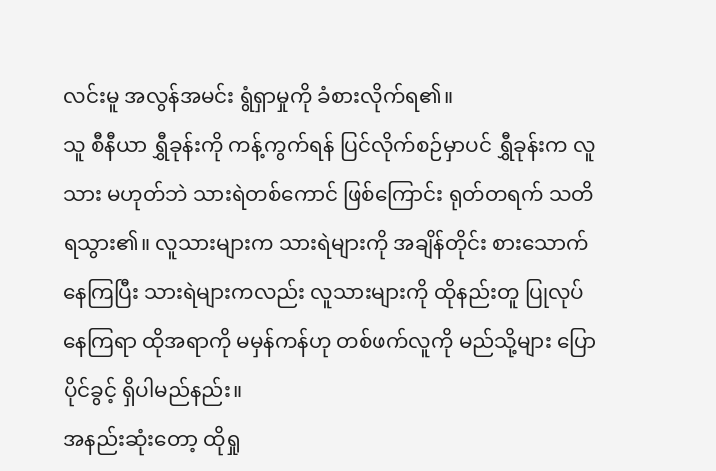လင်းမူ အလွန်အမင်း ရွံရှာမှုကို ခံစားလိုက်ရ၏။
သူ စီနီယာ ရွှီခုန်းကို ကန့်ကွက်ရန် ပြင်လိုက်စဉ်မှာပင် ရွှီခုန်းက လူသား မဟုတ်ဘဲ သားရဲတစ်ကောင် ဖြစ်ကြောင်း ရုတ်တရက် သတိရသွား၏။ လူသားများက သားရဲများကို အချိန်တိုင်း စားသောက်နေကြပြီး သားရဲများကလည်း လူသားများကို ထိုနည်းတူ ပြုလုပ်နေကြရာ ထိုအရာကို မမှန်ကန်ဟု တစ်ဖက်လူကို မည်သို့များ ပြောပိုင်ခွင့် ရှိပါမည်နည်း။
အနည်းဆုံးတော့ ထိုရှု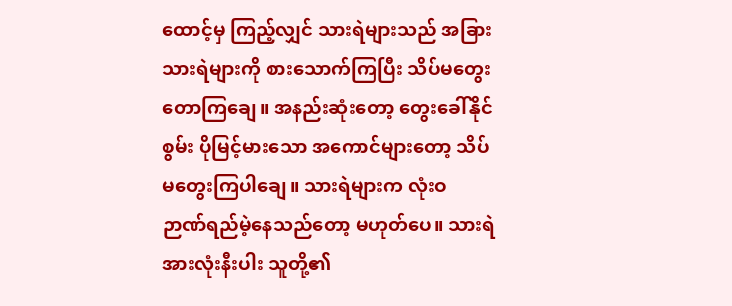ထောင့်မှ ကြည့်လျှင် သားရဲများသည် အခြား သားရဲများကို စားသောက်ကြပြီး သိပ်မတွေးတောကြချေ။ အနည်းဆုံးတော့ တွေးခေါ်နိုင်စွမ်း ပိုမြင့်မားသော အကောင်များတော့ သိပ်မတွေးကြပါချေ။ သားရဲများက လုံးဝ ဉာဏ်ရည်မဲ့နေသည်တော့ မဟုတ်ပေ။ သားရဲ အားလုံးနီးပါး သူတို့၏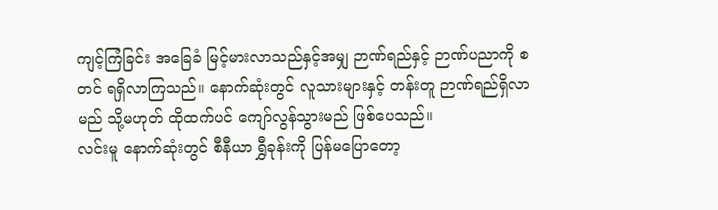ကျင့်ကြံခြင်း အခြေခံ မြင့်မားလာသည်နှင့်အမျှ ဉာဏ်ရည်နှင့် ဉာဏ်ပညာကို စတင် ရရှိလာကြသည်။ နောက်ဆုံးတွင် လူသားများနှင့် တန်းတူ ဉာဏ်ရည်ရှိလာမည် သို့မဟုတ် ထိုထက်ပင် ကျော်လွန်သွားမည် ဖြစ်ပေသည်။
လင်းမူ နောက်ဆုံးတွင် စီနီယာ ရွှီခုန်းကို ပြန်မပြောတော့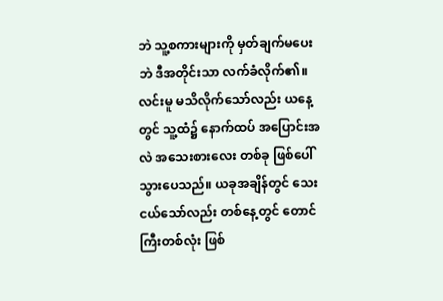ဘဲ သူ့စကားများကို မှတ်ချက်မပေးဘဲ ဒီအတိုင်းသာ လက်ခံလိုက်၏။
လင်းမူ မသိလိုက်သော်လည်း ယနေ့တွင် သူ့ထံ၌ နောက်ထပ် အပြောင်းအလဲ အသေးစားလေး တစ်ခု ဖြစ်ပေါ်သွားပေသည်။ ယခုအချိန်တွင် သေးငယ်သော်လည်း တစ်နေ့တွင် တောင်ကြီးတစ်လုံး ဖြစ်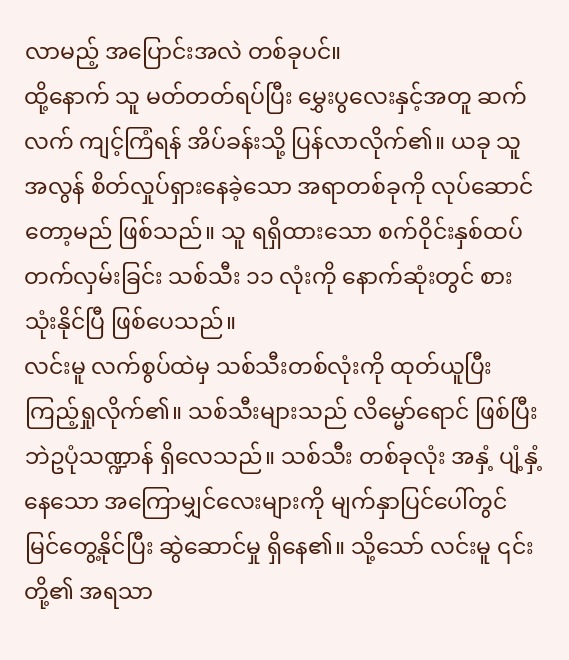လာမည့် အပြောင်းအလဲ တစ်ခုပင်။
ထို့နောက် သူ မတ်တတ်ရပ်ပြီး မွှေးပွလေးနှင့်အတူ ဆက်လက် ကျင့်ကြံရန် အိပ်ခန်းသို့ ပြန်လာလိုက်၏။ ယခု သူ အလွန် စိတ်လှုပ်ရှားနေခဲ့သော အရာတစ်ခုကို လုပ်ဆောင်တော့မည် ဖြစ်သည်။ သူ ရရှိထားသော စက်ဝိုင်းနှစ်ထပ် တက်လှမ်းခြင်း သစ်သီး ၁၁ လုံးကို နောက်ဆုံးတွင် စားသုံးနိုင်ပြီ ဖြစ်ပေသည်။
လင်းမူ လက်စွပ်ထဲမှ သစ်သီးတစ်လုံးကို ထုတ်ယူပြီး ကြည့်ရှုလိုက်၏။ သစ်သီးများသည် လိမ္မော်ရောင် ဖြစ်ပြီး ဘဲဥပုံသဏ္ဍာန် ရှိလေသည်။ သစ်သီး တစ်ခုလုံး အနှံ့ ပျံ့နှံ့နေသော အကြောမျှင်လေးများကို မျက်နှာပြင်ပေါ်တွင် မြင်တွေ့နိုင်ပြီး ဆွဲဆောင်မှု ရှိနေ၏။ သို့သော် လင်းမူ ၎င်းတို့၏ အရသာ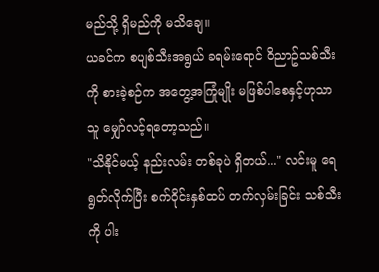မည်သို့ ရှိမည်ကို မသိချေ။
ယခင်က စပျစ်သီးအရွယ် ခရမ်းရောင် ဝိညာဥ်သစ်သီးကို စားခဲ့စဉ်က အတွေ့အကြုံမျိုး မဖြစ်ပါစေနှင့်ဟုသာ သူ မျှော်လင့်ရတော့သည်။
"သိနိုင်မယ့် နည်းလမ်း တစ်ခုပဲ ရှိတယ်..." လင်းမူ ရေရွတ်လိုက်ပြီး စက်ဝိုင်းနှစ်ထပ် တက်လှမ်းခြင်း သစ်သီးကို ပါး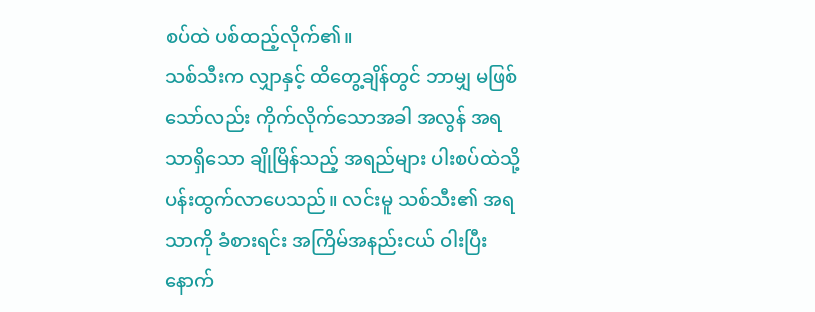စပ်ထဲ ပစ်ထည့်လိုက်၏။
သစ်သီးက လျှာနှင့် ထိတွေ့ချိန်တွင် ဘာမျှ မဖြစ်သော်လည်း ကိုက်လိုက်သောအခါ အလွန် အရသာရှိသော ချိုမြိန်သည့် အရည်များ ပါးစပ်ထဲသို့ ပန်းထွက်လာပေသည်။ လင်းမူ သစ်သီး၏ အရသာကို ခံစားရင်း အကြိမ်အနည်းငယ် ဝါးပြီးနောက်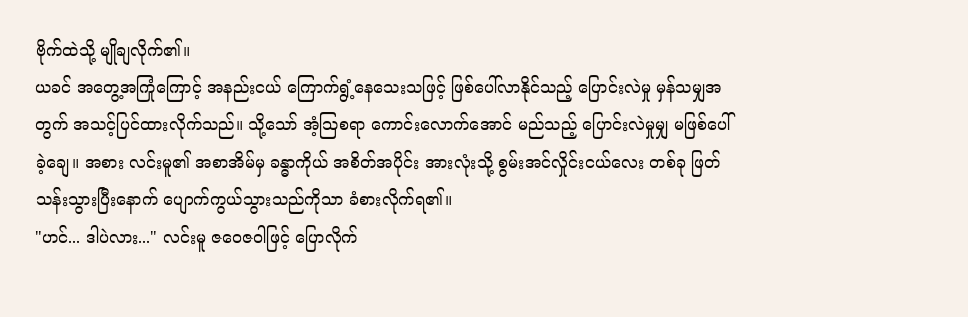ဗိုက်ထဲသို့ မျိုချလိုက်၏။
ယခင် အတွေ့အကြုံကြောင့် အနည်းငယ် ကြောက်ရွံ့နေသေးသဖြင့် ဖြစ်ပေါ်လာနိုင်သည့် ပြောင်းလဲမှု မှန်သမျှအတွက် အသင့်ပြင်ထားလိုက်သည်။ သို့သော် အံ့သြစရာ ကောင်းလောက်အောင် မည်သည့် ပြောင်းလဲမှုမျှ မဖြစ်ပေါ်ခဲ့ချေ။ အစား လင်းမူ၏ အစာအိမ်မှ ခန္ဓာကိုယ် အစိတ်အပိုင်း အားလုံးသို့ စွမ်းအင်လှိုင်းငယ်လေး တစ်ခု ဖြတ်သန်းသွားပြီးနောက် ပျောက်ကွယ်သွားသည်ကိုသာ ခံစားလိုက်ရ၏။
"ဟင်... ဒါပဲလား..." လင်းမူ ဇဝေဇဝါဖြင့် ပြောလိုက်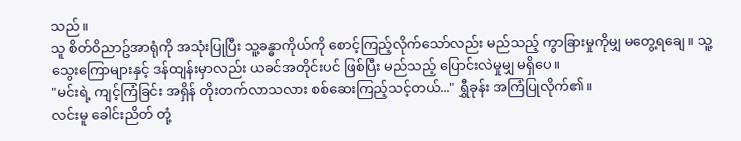သည်။
သူ စိတ်ဝိညာဥ်အာရုံကို အသုံးပြုပြီး သူ့ခန္ဓာကိုယ်ကို စောင့်ကြည့်လိုက်သော်လည်း မည်သည့် ကွာခြားမှုကိုမျှ မတွေ့ရချေ။ သူ့သွေးကြောများနှင့် ဒန်ထျန်းမှာလည်း ယခင်အတိုင်းပင် ဖြစ်ပြီး မည်သည့် ပြောင်းလဲမှုမျှ မရှိပေ။
"မင်းရဲ့ ကျင့်ကြံခြင်း အရှိန် တိုးတက်လာသလား စစ်ဆေးကြည့်သင့်တယ်..." ရွှီခုန်း အကြံပြုလိုက်၏။
လင်းမူ ခေါင်းညိတ် တုံ့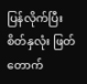ပြန်လိုက်ပြီး စိတ်နှလုံး ဖြတ်တောက်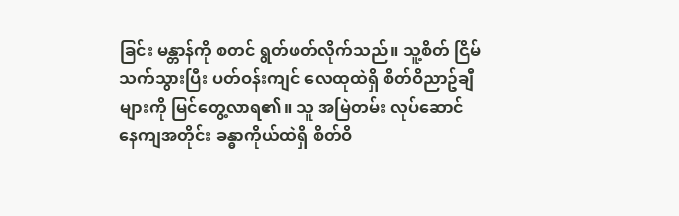ခြင်း မန္တာန်ကို စတင် ရွတ်ဖတ်လိုက်သည်။ သူ့စိတ် ငြိမ်သက်သွားပြီး ပတ်ဝန်းကျင် လေထုထဲရှိ စိတ်ဝိညာဥ်ချီများကို မြင်တွေ့လာရ၏။ သူ အမြဲတမ်း လုပ်ဆောင်နေကျအတိုင်း ခန္ဓာကိုယ်ထဲရှိ စိတ်ဝိ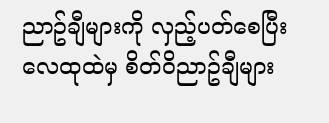ညာဥ်ချီများကို လှည့်ပတ်စေပြီး လေထုထဲမှ စိတ်ဝိညာဥ်ချီများ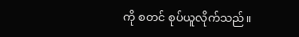ကို စတင် စုပ်ယူလိုက်သည်။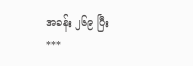အခန်း ၂၆၉ ပြီး
***